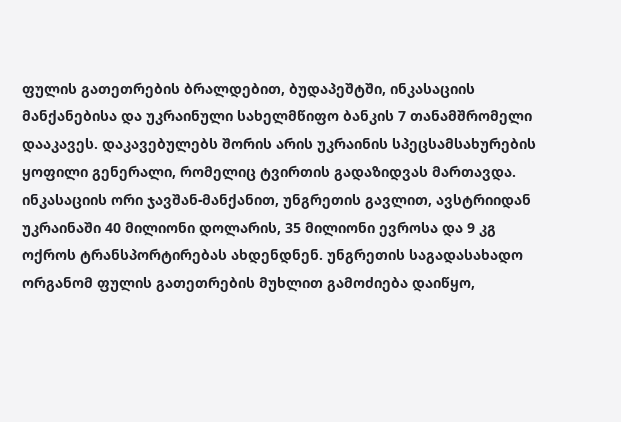ფულის გათეთრების ბრალდებით, ბუდაპეშტში, ინკასაციის მანქანებისა და უკრაინული სახელმწიფო ბანკის 7 თანამშრომელი დააკავეს. დაკავებულებს შორის არის უკრაინის სპეცსამსახურების ყოფილი გენერალი, რომელიც ტვირთის გადაზიდვას მართავდა. ინკასაციის ორი ჯავშან-მანქანით, უნგრეთის გავლით, ავსტრიიდან უკრაინაში 40 მილიონი დოლარის, 35 მილიონი ევროსა და 9 კგ ოქროს ტრანსპორტირებას ახდენდნენ. უნგრეთის საგადასახადო ორგანომ ფულის გათეთრების მუხლით გამოძიება დაიწყო,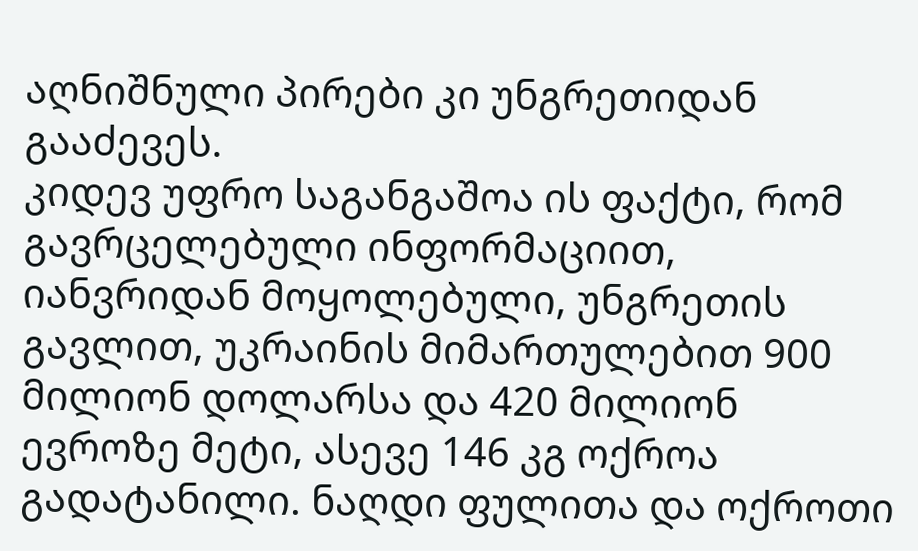აღნიშნული პირები კი უნგრეთიდან გააძევეს.
კიდევ უფრო საგანგაშოა ის ფაქტი, რომ გავრცელებული ინფორმაციით, იანვრიდან მოყოლებული, უნგრეთის გავლით, უკრაინის მიმართულებით 900 მილიონ დოლარსა და 420 მილიონ ევროზე მეტი, ასევე 146 კგ ოქროა გადატანილი. ნაღდი ფულითა და ოქროთი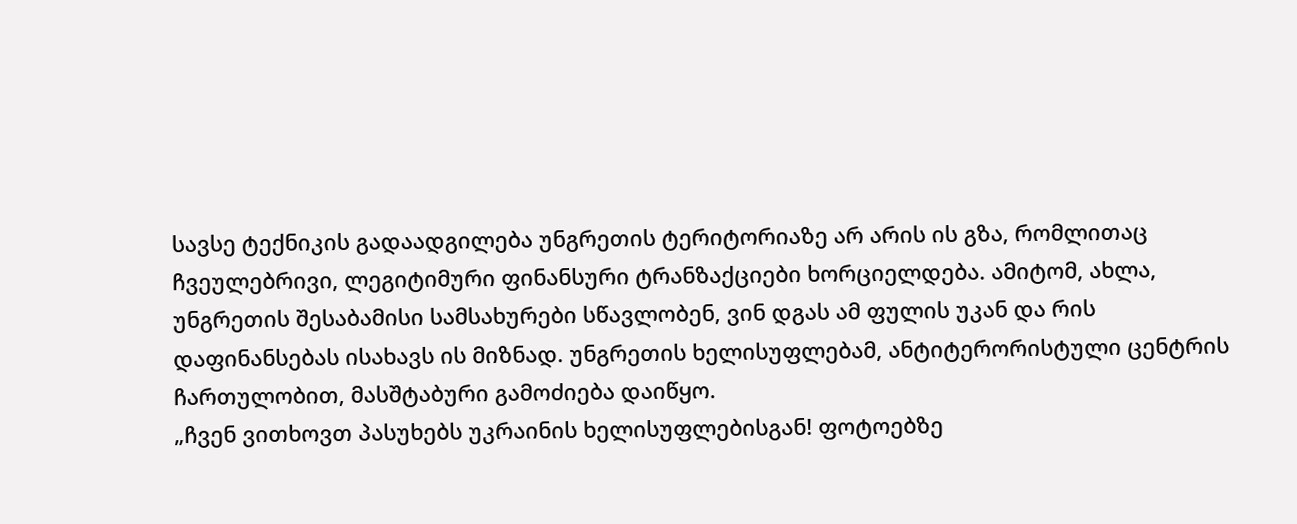სავსე ტექნიკის გადაადგილება უნგრეთის ტერიტორიაზე არ არის ის გზა, რომლითაც ჩვეულებრივი, ლეგიტიმური ფინანსური ტრანზაქციები ხორციელდება. ამიტომ, ახლა, უნგრეთის შესაბამისი სამსახურები სწავლობენ, ვინ დგას ამ ფულის უკან და რის დაფინანსებას ისახავს ის მიზნად. უნგრეთის ხელისუფლებამ, ანტიტერორისტული ცენტრის ჩართულობით, მასშტაბური გამოძიება დაიწყო.
„ჩვენ ვითხოვთ პასუხებს უკრაინის ხელისუფლებისგან! ფოტოებზე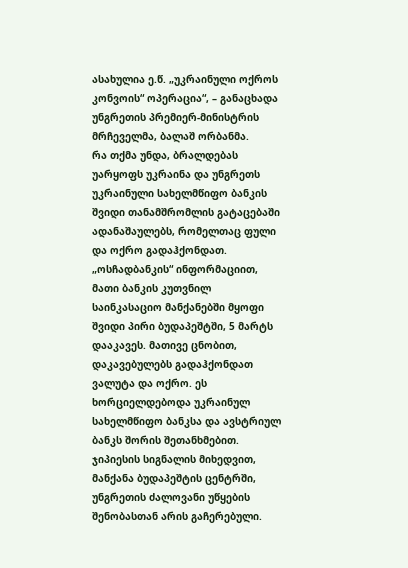ასახულია ე.წ. „უკრაინული ოქროს კონვოის“ ოპერაცია“, – განაცხადა უნგრეთის პრემიერ-მინისტრის მრჩეველმა, ბალაშ ორბანმა.
რა თქმა უნდა, ბრალდებას უარყოფს უკრაინა და უნგრეთს უკრაინული სახელმწიფო ბანკის შვიდი თანამშრომლის გატაცებაში ადანაშაულებს, რომელთაც ფული და ოქრო გადაჰქონდათ. „ოსჩადბანკის“ ინფორმაციით, მათი ბანკის კუთვნილ საინკასაციო მანქანებში მყოფი შვიდი პირი ბუდაპეშტში, 5 მარტს დააკავეს. მათივე ცნობით, დაკავებულებს გადაჰქონდათ ვალუტა და ოქრო. ეს ხორციელდებოდა უკრაინულ სახელმწიფო ბანკსა და ავსტრიულ ბანკს შორის შეთანხმებით. ჯიპიესის სიგნალის მიხედვით, მანქანა ბუდაპეშტის ცენტრში, უნგრეთის ძალოვანი უწყების შენობასთან არის გაჩერებული.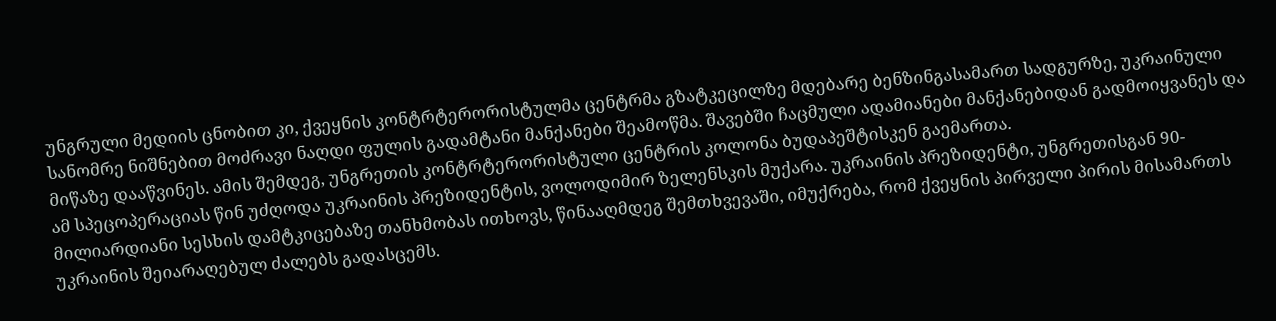უნგრული მედიის ცნობით კი, ქვეყნის კონტრტერორისტულმა ცენტრმა გზატკეცილზე მდებარე ბენზინგასამართ სადგურზე, უკრაინული სანომრე ნიშნებით მოძრავი ნაღდი ფულის გადამტანი მანქანები შეამოწმა. შავებში ჩაცმული ადამიანები მანქანებიდან გადმოიყვანეს და მიწაზე დააწვინეს. ამის შემდეგ, უნგრეთის კონტრტერორისტული ცენტრის კოლონა ბუდაპეშტისკენ გაემართა.
ამ სპეცოპერაციას წინ უძღოდა უკრაინის პრეზიდენტის, ვოლოდიმირ ზელენსკის მუქარა. უკრაინის პრეზიდენტი, უნგრეთისგან 90-მილიარდიანი სესხის დამტკიცებაზე თანხმობას ითხოვს, წინააღმდეგ შემთხვევაში, იმუქრება, რომ ქვეყნის პირველი პირის მისამართს უკრაინის შეიარაღებულ ძალებს გადასცემს.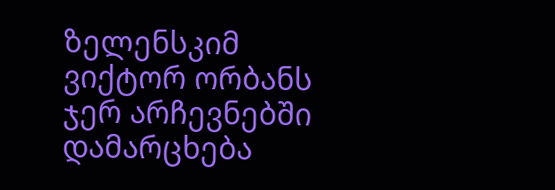ზელენსკიმ ვიქტორ ორბანს ჯერ არჩევნებში დამარცხება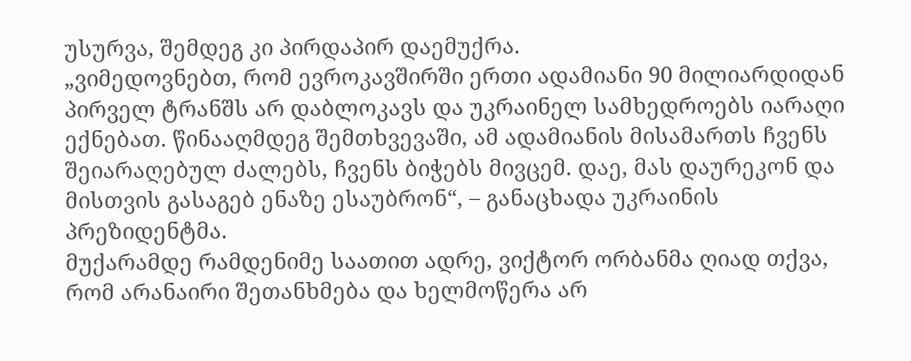უსურვა, შემდეგ კი პირდაპირ დაემუქრა.
„ვიმედოვნებთ, რომ ევროკავშირში ერთი ადამიანი 90 მილიარდიდან პირველ ტრანშს არ დაბლოკავს და უკრაინელ სამხედროებს იარაღი ექნებათ. წინააღმდეგ შემთხვევაში, ამ ადამიანის მისამართს ჩვენს შეიარაღებულ ძალებს, ჩვენს ბიჭებს მივცემ. დაე, მას დაურეკონ და მისთვის გასაგებ ენაზე ესაუბრონ“, – განაცხადა უკრაინის პრეზიდენტმა.
მუქარამდე რამდენიმე საათით ადრე, ვიქტორ ორბანმა ღიად თქვა, რომ არანაირი შეთანხმება და ხელმოწერა არ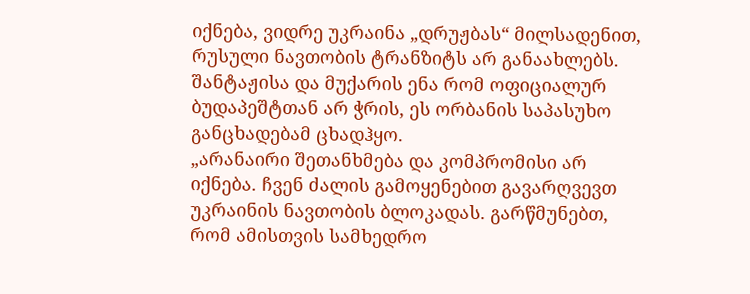იქნება, ვიდრე უკრაინა „დრუჟბას“ მილსადენით, რუსული ნავთობის ტრანზიტს არ განაახლებს. შანტაჟისა და მუქარის ენა რომ ოფიციალურ ბუდაპეშტთან არ ჭრის, ეს ორბანის საპასუხო განცხადებამ ცხადჰყო.
„არანაირი შეთანხმება და კომპრომისი არ იქნება. ჩვენ ძალის გამოყენებით გავარღვევთ უკრაინის ნავთობის ბლოკადას. გარწმუნებთ, რომ ამისთვის სამხედრო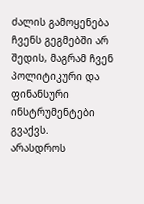ძალის გამოყენება ჩვენს გეგმებში არ შედის, მაგრამ ჩვენ პოლიტიკური და ფინანსური ინსტრუმენტები გვაქვს.
არასდროს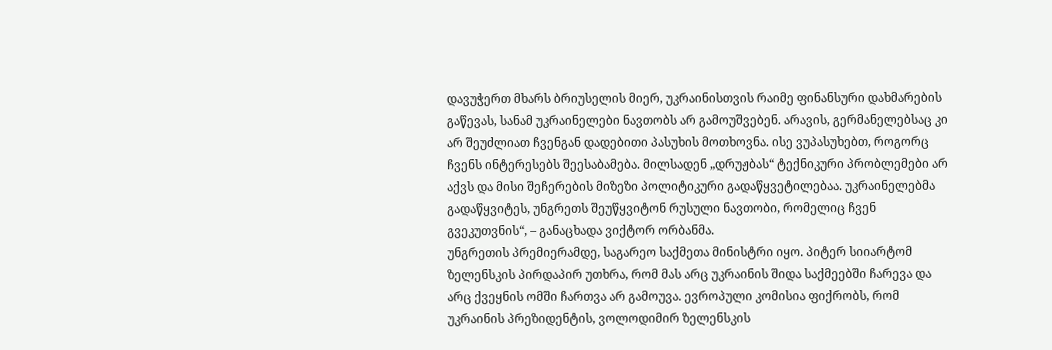დავუჭერთ მხარს ბრიუსელის მიერ, უკრაინისთვის რაიმე ფინანსური დახმარების გაწევას, სანამ უკრაინელები ნავთობს არ გამოუშვებენ. არავის, გერმანელებსაც კი არ შეუძლიათ ჩვენგან დადებითი პასუხის მოთხოვნა. ისე ვუპასუხებთ, როგორც ჩვენს ინტერესებს შეესაბამება. მილსადენ „დრუჟბას“ ტექნიკური პრობლემები არ აქვს და მისი შეჩერების მიზეზი პოლიტიკური გადაწყვეტილებაა. უკრაინელებმა გადაწყვიტეს, უნგრეთს შეუწყვიტონ რუსული ნავთობი, რომელიც ჩვენ გვეკუთვნის“, – განაცხადა ვიქტორ ორბანმა.
უნგრეთის პრემიერამდე, საგარეო საქმეთა მინისტრი იყო. პიტერ სიიარტომ ზელენსკის პირდაპირ უთხრა, რომ მას არც უკრაინის შიდა საქმეებში ჩარევა და არც ქვეყნის ომში ჩართვა არ გამოუვა. ევროპული კომისია ფიქრობს, რომ უკრაინის პრეზიდენტის, ვოლოდიმირ ზელენსკის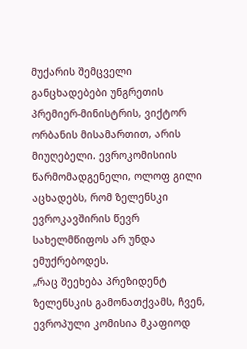მუქარის შემცველი განცხადებები უნგრეთის პრემიერ-მინისტრის, ვიქტორ ორბანის მისამართით, არის მიუღებელი. ევროკომისიის წარმომადგენელი, ოლოფ გილი აცხადებს, რომ ზელენსკი ევროკავშირის წევრ სახელმწიფოს არ უნდა ემუქრებოდეს.
„რაც შეეხება პრეზიდენტ ზელენსკის გამონათქვამს, ჩვენ, ევროპული კომისია მკაფიოდ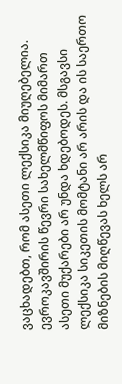ვაცხადებთ, რომ ასეთი ლექსიკა მიუღებელია. ევროკავშირის წევრი სახელმწიფოს მიმართ ასეთი მუქარები არ უნდა ხდებოდეს. მსგავსი ლექსიკა სიკეთის მომტანი არ არის და ის საერთო მიზნების მიღწევას ხელს არ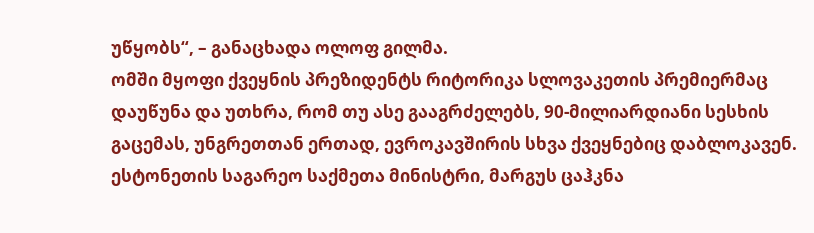უწყობს“, – განაცხადა ოლოფ გილმა.
ომში მყოფი ქვეყნის პრეზიდენტს რიტორიკა სლოვაკეთის პრემიერმაც დაუწუნა და უთხრა, რომ თუ ასე გააგრძელებს, 90-მილიარდიანი სესხის გაცემას, უნგრეთთან ერთად, ევროკავშირის სხვა ქვეყნებიც დაბლოკავენ. ესტონეთის საგარეო საქმეთა მინისტრი, მარგუს ცაჰკნა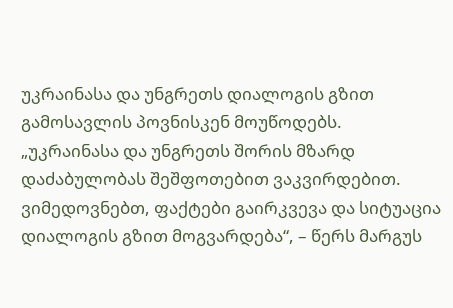უკრაინასა და უნგრეთს დიალოგის გზით გამოსავლის პოვნისკენ მოუწოდებს.
„უკრაინასა და უნგრეთს შორის მზარდ დაძაბულობას შეშფოთებით ვაკვირდებით. ვიმედოვნებთ, ფაქტები გაირკვევა და სიტუაცია დიალოგის გზით მოგვარდება“, – წერს მარგუს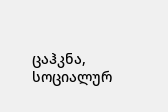ცაჰკნა, სოციალურ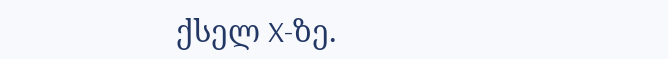ქსელ X-ზე.